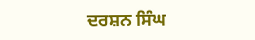ਦਰਸ਼ਨ ਸਿੰਘ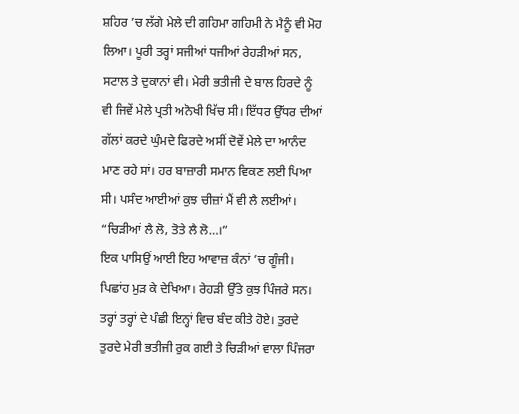ਸ਼ਹਿਰ ’ਚ ਲੱਗੇ ਮੇਲੇ ਦੀ ਗਹਿਮਾ ਗਹਿਮੀ ਨੇ ਮੈਨੂੰ ਵੀ ਮੋਹ ਲਿਆ। ਪੂਰੀ ਤਰ੍ਹਾਂ ਸਜੀਆਂ ਧਜੀਆਂ ਰੇਹੜੀਆਂ ਸਨ, ਸਟਾਲ ਤੇ ਦੁਕਾਨਾਂ ਵੀ। ਮੇਰੀ ਭਤੀਜੀ ਦੇ ਬਾਲ ਹਿਰਦੇ ਨੂੰ ਵੀ ਜਿਵੇਂ ਮੇਲੇ ਪ੍ਰਤੀ ਅਨੋਖੀ ਖਿੱਚ ਸੀ। ਇੱਧਰ ਉੱਧਰ ਦੀਆਂ ਗੱਲਾਂ ਕਰਦੇ ਘੁੰਮਦੇ ਫਿਰਦੇ ਅਸੀਂ ਦੋਵੇਂ ਮੇਲੇ ਦਾ ਆਨੰਦ ਮਾਣ ਰਹੇ ਸਾਂ। ਹਰ ਬਾਜ਼ਾਰੀ ਸਮਾਨ ਵਿਕਣ ਲਈ ਪਿਆ ਸੀ। ਪਸੰਦ ਆਈਆਂ ਕੁਝ ਚੀਜ਼ਾਂ ਮੈਂ ਵੀ ਲੈ ਲਈਆਂ।
“ਚਿੜੀਆਂ ਲੈ ਲੋ, ਤੋਤੇ ਲੈ ਲੋ…।”
ਇਕ ਪਾਸਿਉਂ ਆਈ ਇਹ ਆਵਾਜ਼ ਕੰਨਾਂ ’ਚ ਗੂੰਜੀ। ਪਿਛਾਂਹ ਮੁੜ ਕੇ ਦੇਖਿਆ। ਰੇਹੜੀ ਉੱਤੇ ਕੁਝ ਪਿੰਜਰੇ ਸਨ। ਤਰ੍ਹਾਂ ਤਰ੍ਹਾਂ ਦੇ ਪੰਛੀ ਇਨ੍ਹਾਂ ਵਿਚ ਬੰਦ ਕੀਤੇ ਹੋਏ। ਤੁਰਦੇ ਤੁਰਦੇ ਮੇਰੀ ਭਤੀਜੀ ਰੁਕ ਗਈ ਤੇ ਚਿੜੀਆਂ ਵਾਲਾ ਪਿੰਜਰਾ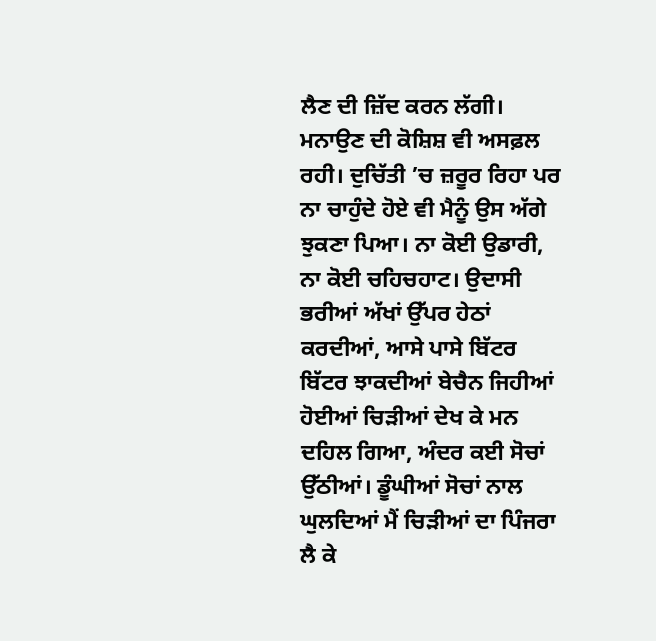ਲੈਣ ਦੀ ਜ਼ਿੱਦ ਕਰਨ ਲੱਗੀ। ਮਨਾਉਣ ਦੀ ਕੋਸ਼ਿਸ਼ ਵੀ ਅਸਫ਼ਲ ਰਹੀ। ਦੁਚਿੱਤੀ ’ਚ ਜ਼ਰੂਰ ਰਿਹਾ ਪਰ ਨਾ ਚਾਹੁੰਦੇ ਹੋਏ ਵੀ ਮੈਨੂੰ ਉਸ ਅੱਗੇ ਝੁਕਣਾ ਪਿਆ। ਨਾ ਕੋਈ ਉਡਾਰੀ, ਨਾ ਕੋਈ ਚਹਿਚਹਾਟ। ਉਦਾਸੀ ਭਰੀਆਂ ਅੱਖਾਂ ਉੱਪਰ ਹੇਠਾਂ ਕਰਦੀਆਂ, ਆਸੇ ਪਾਸੇ ਬਿੱਟਰ ਬਿੱਟਰ ਝਾਕਦੀਆਂ ਬੇਚੈਨ ਜਿਹੀਆਂ ਹੋਈਆਂ ਚਿੜੀਆਂ ਦੇਖ ਕੇ ਮਨ ਦਹਿਲ ਗਿਆ, ਅੰਦਰ ਕਈ ਸੋਚਾਂ ਉੱਠੀਆਂ। ਡੂੰਘੀਆਂ ਸੋਚਾਂ ਨਾਲ ਘੁਲਦਿਆਂ ਮੈਂ ਚਿੜੀਆਂ ਦਾ ਪਿੰਜਰਾ ਲੈ ਕੇ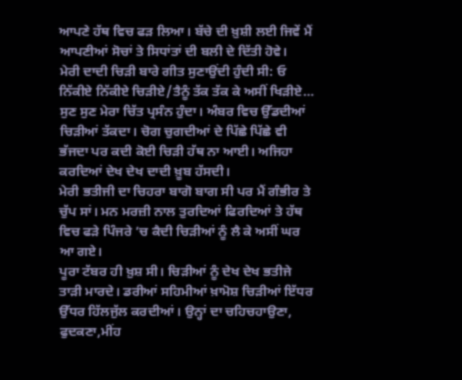ਆਪਣੇ ਹੱਥ ਵਿਚ ਫੜ ਲਿਆ। ਬੱਚੇ ਦੀ ਖ਼ੁਸ਼ੀ ਲਈ ਜਿਵੇਂ ਮੈਂ ਆਪਣੀਆਂ ਸੋਚਾਂ ਤੇ ਸਿਧਾਂਤਾਂ ਦੀ ਬਲੀ ਦੇ ਦਿੱਤੀ ਹੋਵੇ।
ਮੇਰੀ ਦਾਦੀ ਚਿੜੀ ਬਾਰੇ ਗੀਤ ਸੁਣਾਉਂਦੀ ਹੁੰਦੀ ਸੀ: ਓ ਨਿੱਕੀਏ ਨਿੱਕੀਏ ਚਿੜੀਏ/ਤੈਨੂੰ ਤੱਕ ਤੱਕ ਕੇ ਅਸੀਂ ਖਿੜੀਏ…
ਸੁਣ ਸੁਣ ਮੇਰਾ ਚਿੱਤ ਪ੍ਰਸੰਨ ਹੁੰਦਾ। ਅੰਬਰ ਵਿਚ ਉੱਡਦੀਆਂ ਚਿੜੀਆਂ ਤੱਕਦਾ। ਚੋਗ ਚੁਗਦੀਆਂ ਦੇ ਪਿੱਛੇ ਪਿੱਛੇ ਵੀ ਭੱਜਦਾ ਪਰ ਕਦੀ ਕੋਈ ਚਿੜੀ ਹੱਥ ਨਾ ਆਈ। ਅਜਿਹਾ ਕਰਦਿਆਂ ਦੇਖ ਦੇਖ ਦਾਦੀ ਖ਼ੂਬ ਹੱਸਦੀ।
ਮੇਰੀ ਭਤੀਜੀ ਦਾ ਚਿਹਰਾ ਬਾਗੋ ਬਾਗ ਸੀ ਪਰ ਮੈਂ ਗੰਭੀਰ ਤੇ ਚੁੱਪ ਸਾਂ। ਮਨ ਮਰਜ਼ੀ ਨਾਲ ਤੁਰਦਿਆਂ ਫਿਰਦਿਆਂ ਤੇ ਹੱਥ ਵਿਚ ਫੜੇ ਪਿੰਜਰੇ ’ਚ ਕੈਦੀ ਚਿੜੀਆਂ ਨੂੰ ਲੈ ਕੇ ਅਸੀਂ ਘਰ ਆ ਗਏ।
ਪੂਰਾ ਟੱਬਰ ਹੀ ਖ਼ੁਸ਼ ਸੀ। ਚਿੜੀਆਂ ਨੂੰ ਦੇਖ ਦੇਖ ਭਤੀਜੇ ਤਾੜੀ ਮਾਰਦੇ। ਡਰੀਆਂ ਸਹਿਮੀਆਂ ਖ਼ਾਮੋਸ਼ ਚਿੜੀਆਂ ਇੱਧਰ ਉੱਧਰ ਹਿੱਲਜੁੱਲ ਕਰਦੀਆਂ। ਉਨ੍ਹਾਂ ਦਾ ਚਹਿਚਹਾਉਣਾ, ਫੁਦਕਣਾ,ਮੀਂਹ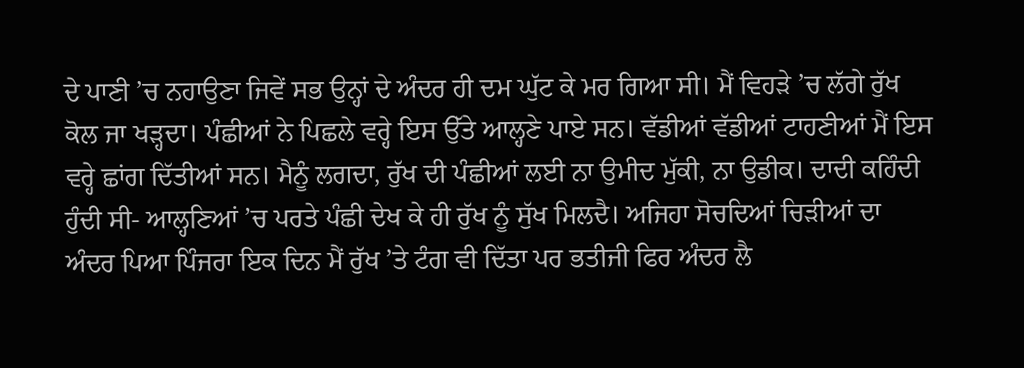ਦੇ ਪਾਣੀ ’ਚ ਨਹਾਉਣਾ ਜਿਵੇਂ ਸਭ ਉਨ੍ਹਾਂ ਦੇ ਅੰਦਰ ਹੀ ਦਮ ਘੁੱਟ ਕੇ ਮਰ ਗਿਆ ਸੀ। ਮੈਂ ਵਿਹੜੇ ’ਚ ਲੱਗੇ ਰੁੱਖ ਕੋਲ ਜਾ ਖੜ੍ਹਦਾ। ਪੰਛੀਆਂ ਨੇ ਪਿਛਲੇ ਵਰ੍ਹੇ ਇਸ ਉੱਤੇ ਆਲ੍ਹਣੇ ਪਾਏ ਸਨ। ਵੱਡੀਆਂ ਵੱਡੀਆਂ ਟਾਹਣੀਆਂ ਮੈਂ ਇਸ ਵਰ੍ਹੇ ਛਾਂਗ ਦਿੱਤੀਆਂ ਸਨ। ਮੈਨੂੰ ਲਗਦਾ, ਰੁੱਖ ਦੀ ਪੰਛੀਆਂ ਲਈ ਨਾ ਉਮੀਦ ਮੁੱਕੀ, ਨਾ ਉਡੀਕ। ਦਾਦੀ ਕਹਿੰਦੀ ਹੁੰਦੀ ਸੀ- ਆਲ੍ਹਣਿਆਂ ’ਚ ਪਰਤੇ ਪੰਛੀ ਦੇਖ ਕੇ ਹੀ ਰੁੱਖ ਨੂੰ ਸੁੱਖ ਮਿਲਦੈ। ਅਜਿਹਾ ਸੋਚਦਿਆਂ ਚਿੜੀਆਂ ਦਾ ਅੰਦਰ ਪਿਆ ਪਿੰਜਰਾ ਇਕ ਦਿਨ ਮੈਂ ਰੁੱਖ ’ਤੇ ਟੰਗ ਵੀ ਦਿੱਤਾ ਪਰ ਭਤੀਜੀ ਫਿਰ ਅੰਦਰ ਲੈ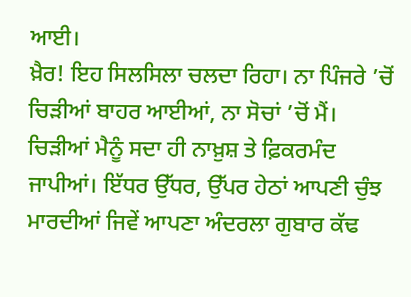ਆਈ।
ਖ਼ੈਰ! ਇਹ ਸਿਲਸਿਲਾ ਚਲਦਾ ਰਿਹਾ। ਨਾ ਪਿੰਜਰੇ ’ਚੋਂ ਚਿੜੀਆਂ ਬਾਹਰ ਆਈਆਂ, ਨਾ ਸੋਚਾਂ ’ਚੋਂ ਮੈਂ। ਚਿੜੀਆਂ ਮੈਨੂੰ ਸਦਾ ਹੀ ਨਾਖ਼ੁਸ਼ ਤੇ ਫ਼ਿਕਰਮੰਦ ਜਾਪੀਆਂ। ਇੱਧਰ ਉੱਧਰ, ਉੱਪਰ ਹੇਠਾਂ ਆਪਣੀ ਚੁੰਝ ਮਾਰਦੀਆਂ ਜਿਵੇਂ ਆਪਣਾ ਅੰਦਰਲਾ ਗੁਬਾਰ ਕੱਢ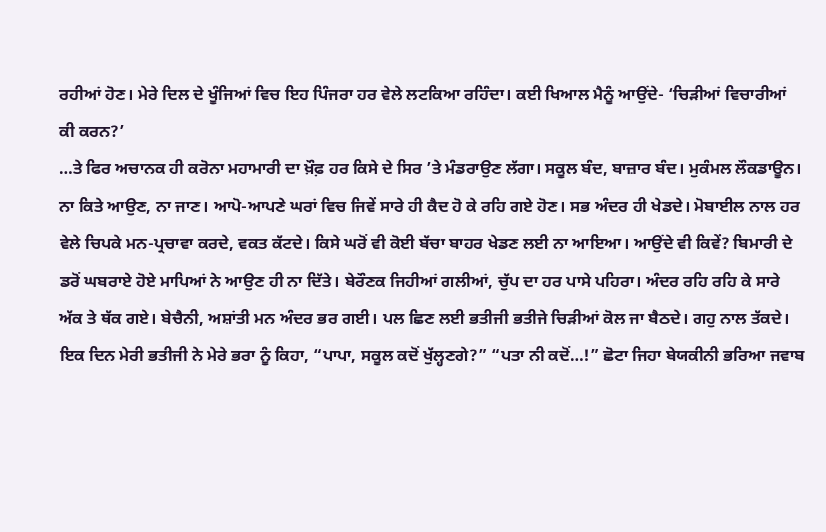ਰਹੀਆਂ ਹੋਣ। ਮੇਰੇ ਦਿਲ ਦੇ ਖੂੰਜਿਆਂ ਵਿਚ ਇਹ ਪਿੰਜਰਾ ਹਰ ਵੇਲੇ ਲਟਕਿਆ ਰਹਿੰਦਾ। ਕਈ ਖਿਆਲ ਮੈਨੂੰ ਆਉਂਦੇ- ‘ਚਿੜੀਆਂ ਵਿਚਾਰੀਆਂ ਕੀ ਕਰਨ?’
…ਤੇ ਫਿਰ ਅਚਾਨਕ ਹੀ ਕਰੋਨਾ ਮਹਾਮਾਰੀ ਦਾ ਖ਼ੌਫ਼ ਹਰ ਕਿਸੇ ਦੇ ਸਿਰ ’ਤੇ ਮੰਡਰਾਉਣ ਲੱਗਾ। ਸਕੂਲ ਬੰਦ, ਬਾਜ਼ਾਰ ਬੰਦ। ਮੁਕੰਮਲ ਲੌਕਡਾਊਨ। ਨਾ ਕਿਤੇ ਆਉਣ, ਨਾ ਜਾਣ। ਆਪੋ-ਆਪਣੇ ਘਰਾਂ ਵਿਚ ਜਿਵੇਂ ਸਾਰੇ ਹੀ ਕੈਦ ਹੋ ਕੇ ਰਹਿ ਗਏ ਹੋਣ। ਸਭ ਅੰਦਰ ਹੀ ਖੇਡਦੇ। ਮੋਬਾਈਲ ਨਾਲ ਹਰ ਵੇਲੇ ਚਿਪਕੇ ਮਨ-ਪ੍ਰਚਾਵਾ ਕਰਦੇ, ਵਕਤ ਕੱਟਦੇ। ਕਿਸੇ ਘਰੋਂ ਵੀ ਕੋਈ ਬੱਚਾ ਬਾਹਰ ਖੇਡਣ ਲਈ ਨਾ ਆਇਆ। ਆਉਂਦੇ ਵੀ ਕਿਵੇਂ? ਬਿਮਾਰੀ ਦੇ ਡਰੋਂ ਘਬਰਾਏ ਹੋਏ ਮਾਪਿਆਂ ਨੇ ਆਉਣ ਹੀ ਨਾ ਦਿੱਤੇ। ਬੇਰੌਣਕ ਜਿਹੀਆਂ ਗਲੀਆਂ, ਚੁੱਪ ਦਾ ਹਰ ਪਾਸੇ ਪਹਿਰਾ। ਅੰਦਰ ਰਹਿ ਰਹਿ ਕੇ ਸਾਰੇ ਅੱਕ ਤੇ ਥੱਕ ਗਏ। ਬੇਚੈਨੀ, ਅਸ਼ਾਂਤੀ ਮਨ ਅੰਦਰ ਭਰ ਗਈ। ਪਲ ਛਿਣ ਲਈ ਭਤੀਜੀ ਭਤੀਜੇ ਚਿੜੀਆਂ ਕੋਲ ਜਾ ਬੈਠਦੇ। ਗਹੁ ਨਾਲ ਤੱਕਦੇ।
ਇਕ ਦਿਨ ਮੇਰੀ ਭਤੀਜੀ ਨੇ ਮੇਰੇ ਭਰਾ ਨੂੰ ਕਿਹਾ, “ਪਾਪਾ, ਸਕੂਲ ਕਦੋਂ ਖੁੱਲ੍ਹਣਗੇ?” “ਪਤਾ ਨੀ ਕਦੋਂ…!” ਛੋਟਾ ਜਿਹਾ ਬੇਯਕੀਨੀ ਭਰਿਆ ਜਵਾਬ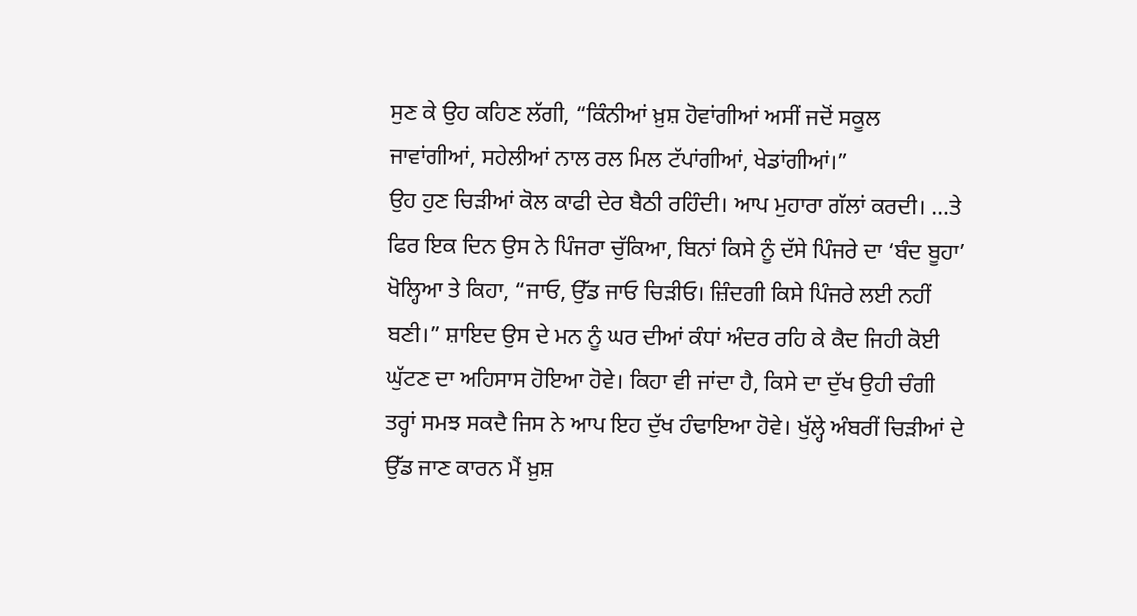ਸੁਣ ਕੇ ਉਹ ਕਹਿਣ ਲੱਗੀ, “ਕਿੰਨੀਆਂ ਖ਼ੁਸ਼ ਹੋਵਾਂਗੀਆਂ ਅਸੀਂ ਜਦੋਂ ਸਕੂਲ ਜਾਵਾਂਗੀਆਂ, ਸਹੇਲੀਆਂ ਨਾਲ ਰਲ ਮਿਲ ਟੱਪਾਂਗੀਆਂ, ਖੇਡਾਂਗੀਆਂ।”
ਉਹ ਹੁਣ ਚਿੜੀਆਂ ਕੋਲ ਕਾਫੀ ਦੇਰ ਬੈਠੀ ਰਹਿੰਦੀ। ਆਪ ਮੁਹਾਰਾ ਗੱਲਾਂ ਕਰਦੀ। …ਤੇ ਫਿਰ ਇਕ ਦਿਨ ਉਸ ਨੇ ਪਿੰਜਰਾ ਚੁੱਕਿਆ, ਬਿਨਾਂ ਕਿਸੇ ਨੂੰ ਦੱਸੇ ਪਿੰਜਰੇ ਦਾ ‘ਬੰਦ ਬੂਹਾ’ ਖੋਲ੍ਹਿਆ ਤੇ ਕਿਹਾ, “ਜਾਓ, ਉੱਡ ਜਾਓ ਚਿੜੀਓ। ਜ਼ਿੰਦਗੀ ਕਿਸੇ ਪਿੰਜਰੇ ਲਈ ਨਹੀਂ ਬਣੀ।” ਸ਼ਾਇਦ ਉਸ ਦੇ ਮਨ ਨੂੰ ਘਰ ਦੀਆਂ ਕੰਧਾਂ ਅੰਦਰ ਰਹਿ ਕੇ ਕੈਦ ਜਿਹੀ ਕੋਈ ਘੁੱਟਣ ਦਾ ਅਹਿਸਾਸ ਹੋਇਆ ਹੋਵੇ। ਕਿਹਾ ਵੀ ਜਾਂਦਾ ਹੈ, ਕਿਸੇ ਦਾ ਦੁੱਖ ਉਹੀ ਚੰਗੀ ਤਰ੍ਹਾਂ ਸਮਝ ਸਕਦੈ ਜਿਸ ਨੇ ਆਪ ਇਹ ਦੁੱਖ ਹੰਢਾਇਆ ਹੋਵੇ। ਖੁੱਲ੍ਹੇ ਅੰਬਰੀਂ ਚਿੜੀਆਂ ਦੇ ਉੱਡ ਜਾਣ ਕਾਰਨ ਮੈਂ ਖ਼ੁਸ਼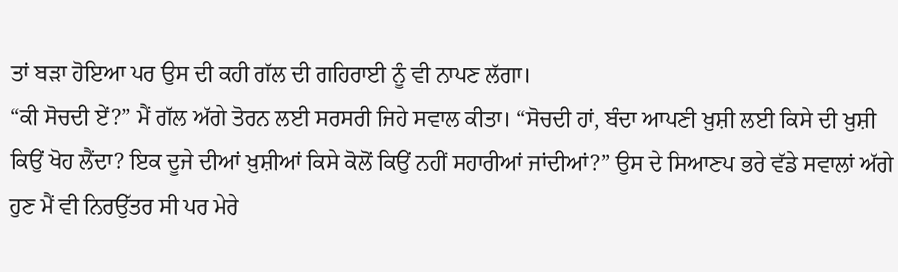ਤਾਂ ਬੜਾ ਹੋਇਆ ਪਰ ਉਸ ਦੀ ਕਹੀ ਗੱਲ ਦੀ ਗਹਿਰਾਈ ਨੂੰ ਵੀ ਨਾਪਣ ਲੱਗਾ।
“ਕੀ ਸੋਚਦੀ ਏਂ?” ਮੈਂ ਗੱਲ ਅੱਗੇ ਤੋਰਨ ਲਈ ਸਰਸਰੀ ਜਿਹੇ ਸਵਾਲ ਕੀਤਾ। “ਸੋਚਦੀ ਹਾਂ, ਬੰਦਾ ਆਪਣੀ ਖ਼ੁਸ਼ੀ ਲਈ ਕਿਸੇ ਦੀ ਖ਼ੁਸ਼ੀ ਕਿਉਂ ਖੋਹ ਲੈਂਦਾ? ਇਕ ਦੂਜੇ ਦੀਆਂ ਖ਼ੁਸ਼ੀਆਂ ਕਿਸੇ ਕੋਲੋਂ ਕਿਉਂ ਨਹੀਂ ਸਹਾਰੀਆਂ ਜਾਂਦੀਆਂ?” ਉਸ ਦੇ ਸਿਆਣਪ ਭਰੇ ਵੱਡੇ ਸਵਾਲਾਂ ਅੱਗੇ ਹੁਣ ਮੈਂ ਵੀ ਨਿਰਉੱਤਰ ਸੀ ਪਰ ਮੇਰੇ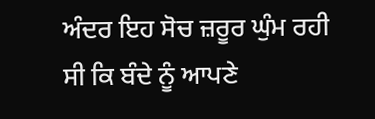ਅੰਦਰ ਇਹ ਸੋਚ ਜ਼ਰੂਰ ਘੁੰਮ ਰਹੀ ਸੀ ਕਿ ਬੰਦੇ ਨੂੰ ਆਪਣੇ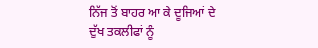ਨਿੱਜ ਤੋਂ ਬਾਹਰ ਆ ਕੇ ਦੂਜਿਆਂ ਦੇ ਦੁੱਖ ਤਕਲੀਫਾਂ ਨੂੰ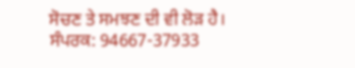ਸੋਚਣ ਤੇ ਸਮਝਣ ਦੀ ਵੀ ਲੋੜ ਹੈ।
ਸੰਪਰਕ: 94667-37933